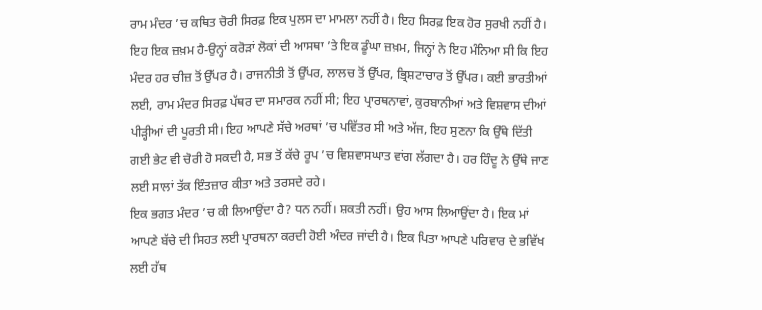ਰਾਮ ਮੰਦਰ ’ਚ ਕਥਿਤ ਚੋਰੀ ਸਿਰਫ਼ ਇਕ ਪੁਲਸ ਦਾ ਮਾਮਲਾ ਨਹੀਂ ਹੈ। ਇਹ ਸਿਰਫ਼ ਇਕ ਹੋਰ ਸੁਰਖੀ ਨਹੀਂ ਹੈ। ਇਹ ਇਕ ਜ਼ਖ਼ਮ ਹੈ-ਉਨ੍ਹਾਂ ਕਰੋੜਾਂ ਲੋਕਾਂ ਦੀ ਆਸਥਾ ’ਤੇ ਇਕ ਡੂੰਘਾ ਜ਼ਖ਼ਮ, ਜਿਨ੍ਹਾਂ ਨੇ ਇਹ ਮੰਨਿਆ ਸੀ ਕਿ ਇਹ ਮੰਦਰ ਹਰ ਚੀਜ਼ ਤੋਂ ਉੱਪਰ ਹੈ। ਰਾਜਨੀਤੀ ਤੋਂ ਉੱਪਰ, ਲਾਲਚ ਤੋਂ ਉੱਪਰ, ਭ੍ਰਿਸ਼ਟਾਚਾਰ ਤੋਂ ਉੱਪਰ। ਕਈ ਭਾਰਤੀਆਂ ਲਈ, ਰਾਮ ਮੰਦਰ ਸਿਰਫ਼ ਪੱਥਰ ਦਾ ਸਮਾਰਕ ਨਹੀਂ ਸੀ; ਇਹ ਪ੍ਰਾਰਥਨਾਵਾਂ, ਕੁਰਬਾਨੀਆਂ ਅਤੇ ਵਿਸ਼ਵਾਸ ਦੀਆਂ ਪੀੜ੍ਹੀਆਂ ਦੀ ਪੂਰਤੀ ਸੀ। ਇਹ ਆਪਣੇ ਸੱਚੇ ਅਰਥਾਂ ’ਚ ਪਵਿੱਤਰ ਸੀ ਅਤੇ ਅੱਜ, ਇਹ ਸੁਣਨਾ ਕਿ ਉੱਥੇ ਦਿੱਤੀ ਗਈ ਭੇਟ ਵੀ ਚੋਰੀ ਹੋ ਸਕਦੀ ਹੈ, ਸਭ ਤੋਂ ਕੱਚੇ ਰੂਪ ’ਚ ਵਿਸ਼ਵਾਸਘਾਤ ਵਾਂਗ ਲੱਗਦਾ ਹੈ। ਹਰ ਹਿੰਦੂ ਨੇ ਉੱਥੇ ਜਾਣ ਲਈ ਸਾਲਾਂ ਤੱਕ ਇੰਤਜ਼ਾਰ ਕੀਤਾ ਅਤੇ ਤਰਸਦੇ ਰਹੇ।
ਇਕ ਭਗਤ ਮੰਦਰ ’ਚ ਕੀ ਲਿਆਉਂਦਾ ਹੈ? ਧਨ ਨਹੀਂ। ਸ਼ਕਤੀ ਨਹੀਂ। ਉਹ ਆਸ ਲਿਆਉਂਦਾ ਹੈ। ਇਕ ਮਾਂ ਆਪਣੇ ਬੱਚੇ ਦੀ ਸਿਹਤ ਲਈ ਪ੍ਰਾਰਥਨਾ ਕਰਦੀ ਹੋਈ ਅੰਦਰ ਜਾਂਦੀ ਹੈ। ਇਕ ਪਿਤਾ ਆਪਣੇ ਪਰਿਵਾਰ ਦੇ ਭਵਿੱਖ ਲਈ ਹੱਥ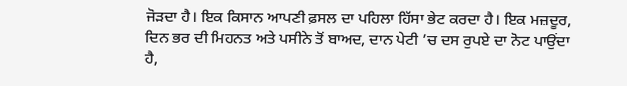ਜੋੜਦਾ ਹੈ। ਇਕ ਕਿਸਾਨ ਆਪਣੀ ਫ਼ਸਲ ਦਾ ਪਹਿਲਾ ਹਿੱਸਾ ਭੇਟ ਕਰਦਾ ਹੈ। ਇਕ ਮਜ਼ਦੂਰ, ਦਿਨ ਭਰ ਦੀ ਮਿਹਨਤ ਅਤੇ ਪਸੀਨੇ ਤੋਂ ਬਾਅਦ, ਦਾਨ ਪੇਟੀ ’ਚ ਦਸ ਰੁਪਏ ਦਾ ਨੋਟ ਪਾਉਂਦਾ ਹੈ,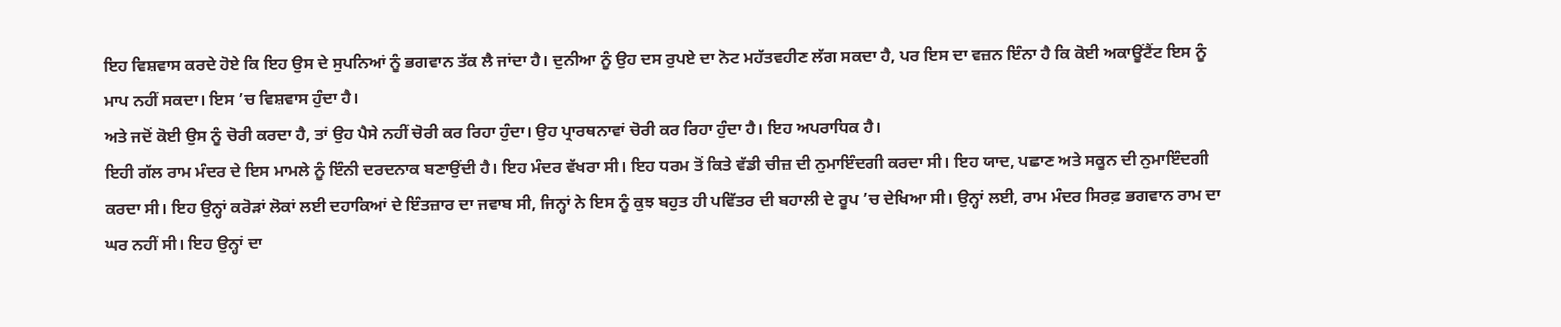ਇਹ ਵਿਸ਼ਵਾਸ ਕਰਦੇ ਹੋਏ ਕਿ ਇਹ ਉਸ ਦੇ ਸੁਪਨਿਆਂ ਨੂੰ ਭਗਵਾਨ ਤੱਕ ਲੈ ਜਾਂਦਾ ਹੈ। ਦੁਨੀਆ ਨੂੰ ਉਹ ਦਸ ਰੁਪਏ ਦਾ ਨੋਟ ਮਹੱਤਵਹੀਣ ਲੱਗ ਸਕਦਾ ਹੈ, ਪਰ ਇਸ ਦਾ ਵਜ਼ਨ ਇੰਨਾ ਹੈ ਕਿ ਕੋਈ ਅਕਾਊਂਟੈਂਟ ਇਸ ਨੂੰ ਮਾਪ ਨਹੀਂ ਸਕਦਾ। ਇਸ ’ਚ ਵਿਸ਼ਵਾਸ ਹੁੰਦਾ ਹੈ।
ਅਤੇ ਜਦੋਂ ਕੋਈ ਉਸ ਨੂੰ ਚੋਰੀ ਕਰਦਾ ਹੈ, ਤਾਂ ਉਹ ਪੈਸੇ ਨਹੀਂ ਚੋਰੀ ਕਰ ਰਿਹਾ ਹੁੰਦਾ। ਉਹ ਪ੍ਰਾਰਥਨਾਵਾਂ ਚੋਰੀ ਕਰ ਰਿਹਾ ਹੁੰਦਾ ਹੈ। ਇਹ ਅਪਰਾਧਿਕ ਹੈ।
ਇਹੀ ਗੱਲ ਰਾਮ ਮੰਦਰ ਦੇ ਇਸ ਮਾਮਲੇ ਨੂੰ ਇੰਨੀ ਦਰਦਨਾਕ ਬਣਾਉਂਦੀ ਹੈ। ਇਹ ਮੰਦਰ ਵੱਖਰਾ ਸੀ। ਇਹ ਧਰਮ ਤੋਂ ਕਿਤੇ ਵੱਡੀ ਚੀਜ਼ ਦੀ ਨੁਮਾਇੰਦਗੀ ਕਰਦਾ ਸੀ। ਇਹ ਯਾਦ, ਪਛਾਣ ਅਤੇ ਸਕੂਨ ਦੀ ਨੁਮਾਇੰਦਗੀ ਕਰਦਾ ਸੀ। ਇਹ ਉਨ੍ਹਾਂ ਕਰੋੜਾਂ ਲੋਕਾਂ ਲਈ ਦਹਾਕਿਆਂ ਦੇ ਇੰਤਜ਼ਾਰ ਦਾ ਜਵਾਬ ਸੀ, ਜਿਨ੍ਹਾਂ ਨੇ ਇਸ ਨੂੰ ਕੁਝ ਬਹੁਤ ਹੀ ਪਵਿੱਤਰ ਦੀ ਬਹਾਲੀ ਦੇ ਰੂਪ ’ਚ ਦੇਖਿਆ ਸੀ। ਉਨ੍ਹਾਂ ਲਈ, ਰਾਮ ਮੰਦਰ ਸਿਰਫ਼ ਭਗਵਾਨ ਰਾਮ ਦਾ ਘਰ ਨਹੀਂ ਸੀ। ਇਹ ਉਨ੍ਹਾਂ ਦਾ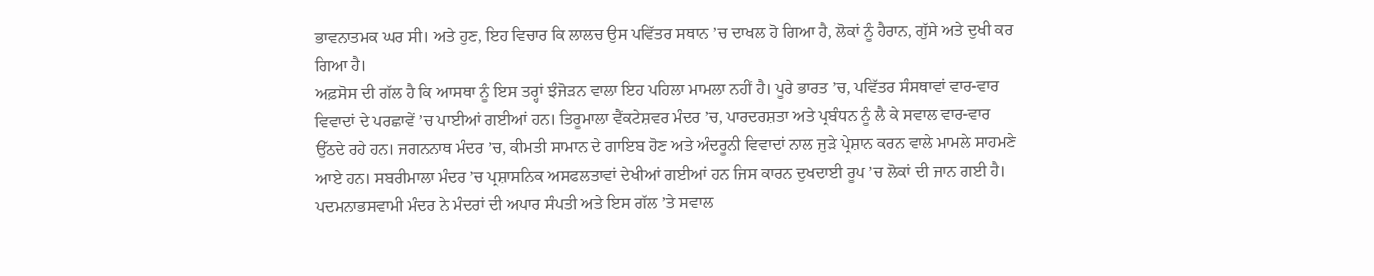ਭਾਵਨਾਤਮਕ ਘਰ ਸੀ। ਅਤੇ ਹੁਣ, ਇਹ ਵਿਚਾਰ ਕਿ ਲਾਲਚ ਉਸ ਪਵਿੱਤਰ ਸਥਾਨ ’ਚ ਦਾਖਲ ਹੋ ਗਿਆ ਹੈ, ਲੋਕਾਂ ਨੂੰ ਹੈਰਾਨ, ਗੁੱਸੇ ਅਤੇ ਦੁਖੀ ਕਰ ਗਿਆ ਹੈ।
ਅਫ਼ਸੋਸ ਦੀ ਗੱਲ ਹੈ ਕਿ ਆਸਥਾ ਨੂੰ ਇਸ ਤਰ੍ਹਾਂ ਝੰਜੋੜਨ ਵਾਲਾ ਇਹ ਪਹਿਲਾ ਮਾਮਲਾ ਨਹੀਂ ਹੈ। ਪੂਰੇ ਭਾਰਤ ’ਚ, ਪਵਿੱਤਰ ਸੰਸਥਾਵਾਂ ਵਾਰ-ਵਾਰ ਵਿਵਾਦਾਂ ਦੇ ਪਰਛਾਵੇਂ ’ਚ ਪਾਈਆਂ ਗਈਆਂ ਹਨ। ਤਿਰੂਮਾਲਾ ਵੈਂਕਟੇਸ਼ਵਰ ਮੰਦਰ ’ਚ, ਪਾਰਦਰਸ਼ਤਾ ਅਤੇ ਪ੍ਰਬੰਧਨ ਨੂੰ ਲੈ ਕੇ ਸਵਾਲ ਵਾਰ-ਵਾਰ ਉੱਠਦੇ ਰਹੇ ਹਨ। ਜਗਨਨਾਥ ਮੰਦਰ ’ਚ, ਕੀਮਤੀ ਸਾਮਾਨ ਦੇ ਗਾਇਬ ਹੋਣ ਅਤੇ ਅੰਦਰੂਨੀ ਵਿਵਾਦਾਂ ਨਾਲ ਜੁੜੇ ਪ੍ਰੇਸ਼ਾਨ ਕਰਨ ਵਾਲੇ ਮਾਮਲੇ ਸਾਹਮਣੇ ਆਏ ਹਨ। ਸਬਰੀਮਾਲਾ ਮੰਦਰ ’ਚ ਪ੍ਰਸ਼ਾਸਨਿਕ ਅਸਫਲਤਾਵਾਂ ਦੇਖੀਆਂ ਗਈਆਂ ਹਨ ਜਿਸ ਕਾਰਨ ਦੁਖਦਾਈ ਰੂਪ ’ਚ ਲੋਕਾਂ ਦੀ ਜਾਨ ਗਈ ਹੈ। ਪਦਮਨਾਭਸਵਾਮੀ ਮੰਦਰ ਨੇ ਮੰਦਰਾਂ ਦੀ ਅਪਾਰ ਸੰਪਤੀ ਅਤੇ ਇਸ ਗੱਲ ’ਤੇ ਸਵਾਲ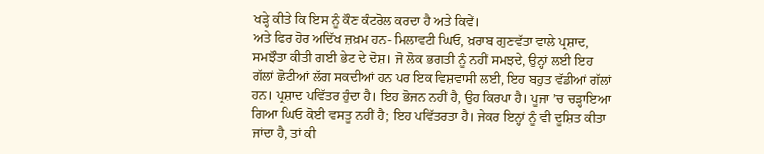ਖੜ੍ਹੇ ਕੀਤੇ ਕਿ ਇਸ ਨੂੰ ਕੌਣ ਕੰਟਰੋਲ ਕਰਦਾ ਹੈ ਅਤੇ ਕਿਵੇਂ।
ਅਤੇ ਫਿਰ ਹੋਰ ਅਦਿੱਖ ਜ਼ਖ਼ਮ ਹਨ- ਮਿਲਾਵਟੀ ਘਿਓ, ਖ਼ਰਾਬ ਗੁਣਵੱਤਾ ਵਾਲੇ ਪ੍ਰਸ਼ਾਦ, ਸਮਝੌਤਾ ਕੀਤੀ ਗਈ ਭੇਟ ਦੇ ਦੋਸ਼। ਜੋ ਲੋਕ ਭਗਤੀ ਨੂੰ ਨਹੀਂ ਸਮਝਦੇ, ਉਨ੍ਹਾਂ ਲਈ ਇਹ ਗੱਲਾਂ ਛੋਟੀਆਂ ਲੱਗ ਸਕਦੀਆਂ ਹਨ ਪਰ ਇਕ ਵਿਸ਼ਵਾਸੀ ਲਈ, ਇਹ ਬਹੁਤ ਵੱਡੀਆਂ ਗੱਲਾਂ ਹਨ। ਪ੍ਰਸ਼ਾਦ ਪਵਿੱਤਰ ਹੁੰਦਾ ਹੈ। ਇਹ ਭੋਜਨ ਨਹੀਂ ਹੈ, ਉਹ ਕਿਰਪਾ ਹੈ। ਪੂਜਾ ’ਚ ਚੜ੍ਹਾਇਆ ਗਿਆ ਘਿਓ ਕੋਈ ਵਸਤੂ ਨਹੀਂ ਹੈ; ਇਹ ਪਵਿੱਤਰਤਾ ਹੈ। ਜੇਕਰ ਇਨ੍ਹਾਂ ਨੂੰ ਵੀ ਦੂਸ਼ਿਤ ਕੀਤਾ ਜਾਂਦਾ ਹੈ, ਤਾਂ ਕੀ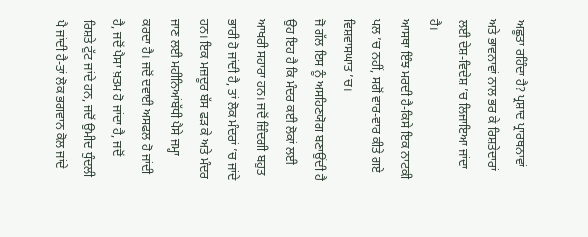ਅਛੂਤਾ ਰਹਿੰਦਾ ਹੈ? ਪ੍ਰਸ਼ਾਦ ਪ੍ਰਾਰਥਨਾਵਾਂ ਅਤੇ ਭਾਵਨਾਵਾਂ ਨਾਲ ਭਰ ਕੇ ਰਿਸ਼ਤੇਦਾਰਾਂ ਲਈ ਦੇਸ਼-ਵਿਦੇਸ਼ ’ਚ ਲਿਜਾਇਆ ਜਾਂਦਾ ਹੈ।
ਆਸਥਾ ਇੰਝ ਮਰਦੀ ਹੈ-ਕਿਸੇ ਇਕ ਨਾਟਕੀ ਪਲ ’ਚ ਨਹੀਂ, ਸਗੋਂ ਵਾਰ-ਵਾਰ ਕੀਤੇ ਗਏ ਵਿਸ਼ਵਾਸਘਾਤ ’ਚ।
ਜੋ ਗੱਲ ਇਸ ਨੂੰ ਅਸਹਿਣਯੋਗ ਬਣਾਉਂਦੀ ਹੈ ਉਹ ਇਹ ਹੈ ਕਿ ਮੰਦਰ ਕਈ ਲੋਕਾਂ ਲਈ ਆਖਰੀ ਸਹਾਰਾ ਹਨ। ਜਦੋਂ ਜ਼ਿੰਦਗੀ ਬਹੁਤ ਭਾਰੀ ਹੋ ਜਾਂਦੀ ਹੈ, ਤਾਂ ਲੋਕ ਮੰਦਰਾਂ ’ਚ ਜਾਂਦੇ ਹਨ। ਇਕ ਮਜ਼ਦੂਰ ਬੱਸ ਫੜ ਕੇ ਅਤੇ ਮੰਦਰ ਜਾਣ ਲਈ ਮਹੀਨਿਆਂਬੱਧੀ ਪੈਸੇ ਜਮ੍ਹਾ ਕਰਦਾ ਹੈ। ਜਦੋਂ ਦਵਾਈ ਅਸਫਲ ਹੋ ਜਾਂਦੀ ਹੈ, ਜਦੋਂ ਪੈਸਾ ਖ਼ਤਮ ਹੋ ਜਾਂਦਾ ਹੈ, ਜਦੋਂ ਰਿਸ਼ਤੇ ਟੁੱਟ ਜਾਂਦੇ ਹਨ, ਜਦੋਂ ਉਮੀਦ ਧੁੰਦਲੀ ਪੈ ਜਾਂਦੀ ਹੈ-ਤਾਂ ਲੋਕ ਭਗਵਾਨ ਕੋਲ ਜਾਂਦੇ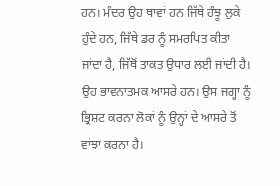ਹਨ। ਮੰਦਰ ਉਹ ਥਾਵਾਂ ਹਨ ਜਿੱਥੇ ਹੰਝੂ ਲੁਕੇ ਹੁੰਦੇ ਹਨ, ਜਿੱਥੇ ਡਰ ਨੂੰ ਸਮਰਪਿਤ ਕੀਤਾ ਜਾਂਦਾ ਹੈ, ਜਿੱਥੋਂ ਤਾਕਤ ਉਧਾਰ ਲਈ ਜਾਂਦੀ ਹੈ। ਉਹ ਭਾਵਨਾਤਮਕ ਆਸਰੇ ਹਨ। ਉਸ ਜਗ੍ਹਾ ਨੂੰ ਭ੍ਰਿਸ਼ਟ ਕਰਨਾ ਲੋਕਾਂ ਨੂੰ ਉਨ੍ਹਾਂ ਦੇ ਆਸਰੇ ਤੋਂ ਵਾਂਝਾ ਕਰਨਾ ਹੈ।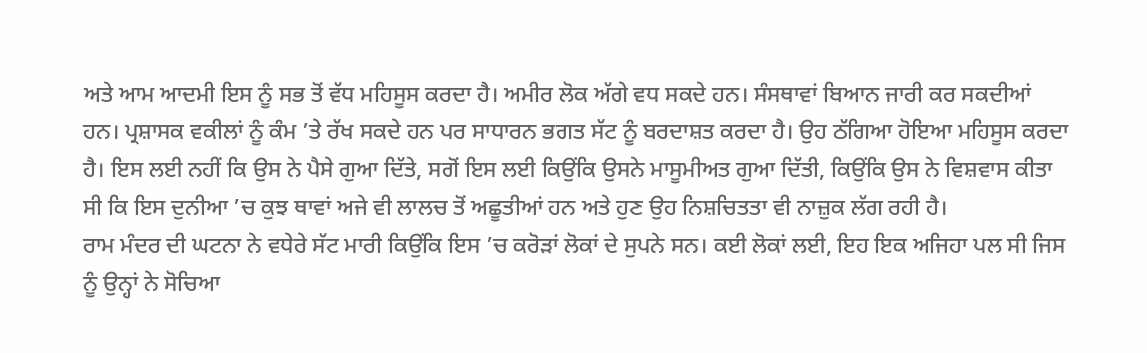ਅਤੇ ਆਮ ਆਦਮੀ ਇਸ ਨੂੰ ਸਭ ਤੋਂ ਵੱਧ ਮਹਿਸੂਸ ਕਰਦਾ ਹੈ। ਅਮੀਰ ਲੋਕ ਅੱਗੇ ਵਧ ਸਕਦੇ ਹਨ। ਸੰਸਥਾਵਾਂ ਬਿਆਨ ਜਾਰੀ ਕਰ ਸਕਦੀਆਂ ਹਨ। ਪ੍ਰਸ਼ਾਸਕ ਵਕੀਲਾਂ ਨੂੰ ਕੰਮ ’ਤੇ ਰੱਖ ਸਕਦੇ ਹਨ ਪਰ ਸਾਧਾਰਨ ਭਗਤ ਸੱਟ ਨੂੰ ਬਰਦਾਸ਼ਤ ਕਰਦਾ ਹੈ। ਉਹ ਠੱਗਿਆ ਹੋਇਆ ਮਹਿਸੂਸ ਕਰਦਾ ਹੈ। ਇਸ ਲਈ ਨਹੀਂ ਕਿ ਉਸ ਨੇ ਪੈਸੇ ਗੁਆ ਦਿੱਤੇ, ਸਗੋਂ ਇਸ ਲਈ ਕਿਉਂਕਿ ਉਸਨੇ ਮਾਸੂਮੀਅਤ ਗੁਆ ਦਿੱਤੀ, ਕਿਉਂਕਿ ਉਸ ਨੇ ਵਿਸ਼ਵਾਸ ਕੀਤਾ ਸੀ ਕਿ ਇਸ ਦੁਨੀਆ ’ਚ ਕੁਝ ਥਾਵਾਂ ਅਜੇ ਵੀ ਲਾਲਚ ਤੋਂ ਅਛੂਤੀਆਂ ਹਨ ਅਤੇ ਹੁਣ ਉਹ ਨਿਸ਼ਚਿਤਤਾ ਵੀ ਨਾਜ਼ੁਕ ਲੱਗ ਰਹੀ ਹੈ।
ਰਾਮ ਮੰਦਰ ਦੀ ਘਟਨਾ ਨੇ ਵਧੇਰੇ ਸੱਟ ਮਾਰੀ ਕਿਉਂਕਿ ਇਸ ’ਚ ਕਰੋੜਾਂ ਲੋਕਾਂ ਦੇ ਸੁਪਨੇ ਸਨ। ਕਈ ਲੋਕਾਂ ਲਈ, ਇਹ ਇਕ ਅਜਿਹਾ ਪਲ ਸੀ ਜਿਸ ਨੂੰ ਉਨ੍ਹਾਂ ਨੇ ਸੋਚਿਆ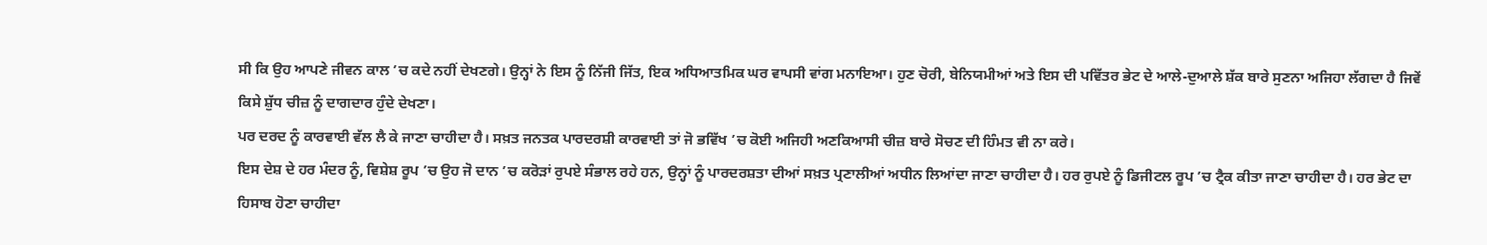ਸੀ ਕਿ ਉਹ ਆਪਣੇ ਜੀਵਨ ਕਾਲ ’ਚ ਕਦੇ ਨਹੀਂ ਦੇਖਣਗੇ। ਉਨ੍ਹਾਂ ਨੇ ਇਸ ਨੂੰ ਨਿੱਜੀ ਜਿੱਤ, ਇਕ ਅਧਿਆਤਮਿਕ ਘਰ ਵਾਪਸੀ ਵਾਂਗ ਮਨਾਇਆ। ਹੁਣ ਚੋਰੀ, ਬੇਨਿਯਮੀਆਂ ਅਤੇ ਇਸ ਦੀ ਪਵਿੱਤਰ ਭੇਟ ਦੇ ਆਲੇ-ਦੁਆਲੇ ਸ਼ੱਕ ਬਾਰੇ ਸੁਣਨਾ ਅਜਿਹਾ ਲੱਗਦਾ ਹੈ ਜਿਵੇਂ ਕਿਸੇ ਸ਼ੁੱਧ ਚੀਜ਼ ਨੂੰ ਦਾਗਦਾਰ ਹੁੰਦੇ ਦੇਖਣਾ।
ਪਰ ਦਰਦ ਨੂੰ ਕਾਰਵਾਈ ਵੱਲ ਲੈ ਕੇ ਜਾਣਾ ਚਾਹੀਦਾ ਹੈ। ਸਖ਼ਤ ਜਨਤਕ ਪਾਰਦਰਸ਼ੀ ਕਾਰਵਾਈ ਤਾਂ ਜੋ ਭਵਿੱਖ ’ਚ ਕੋਈ ਅਜਿਹੀ ਅਣਕਿਆਸੀ ਚੀਜ਼ ਬਾਰੇ ਸੋਚਣ ਦੀ ਹਿੰਮਤ ਵੀ ਨਾ ਕਰੇ।
ਇਸ ਦੇਸ਼ ਦੇ ਹਰ ਮੰਦਰ ਨੂੰ, ਵਿਸ਼ੇਸ਼ ਰੂਪ ’ਚ ਉਹ ਜੋ ਦਾਨ ’ਚ ਕਰੋੜਾਂ ਰੁਪਏ ਸੰਭਾਲ ਰਹੇ ਹਨ, ਉਨ੍ਹਾਂ ਨੂੰ ਪਾਰਦਰਸ਼ਤਾ ਦੀਆਂ ਸਖ਼ਤ ਪ੍ਰਣਾਲੀਆਂ ਅਧੀਨ ਲਿਆਂਦਾ ਜਾਣਾ ਚਾਹੀਦਾ ਹੈ। ਹਰ ਰੁਪਏ ਨੂੰ ਡਿਜੀਟਲ ਰੂਪ ’ਚ ਟ੍ਰੈਕ ਕੀਤਾ ਜਾਣਾ ਚਾਹੀਦਾ ਹੈ। ਹਰ ਭੇਟ ਦਾ ਹਿਸਾਬ ਹੋਣਾ ਚਾਹੀਦਾ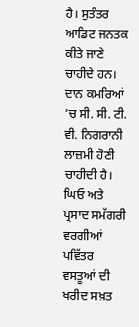ਹੈ। ਸੁਤੰਤਰ ਆਡਿਟ ਜਨਤਕ ਕੀਤੇ ਜਾਣੇ ਚਾਹੀਦੇ ਹਨ। ਦਾਨ ਕਮਰਿਆਂ ’ਚ ਸੀ. ਸੀ. ਟੀ. ਵੀ. ਨਿਗਰਾਨੀ ਲਾਜ਼ਮੀ ਹੋਣੀ ਚਾਹੀਦੀ ਹੈ। ਘਿਓ ਅਤੇ ਪ੍ਰਸਾਦ ਸਮੱਗਰੀ ਵਰਗੀਆਂ ਪਵਿੱਤਰ ਵਸਤੂਆਂ ਦੀ ਖਰੀਦ ਸਖ਼ਤ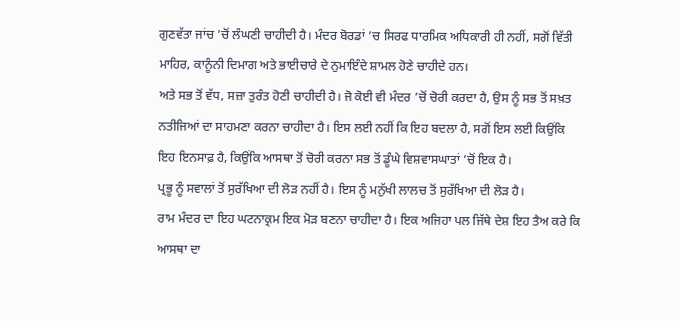ਗੁਣਵੱਤਾ ਜਾਂਚ ’ਚੋਂ ਲੰਘਣੀ ਚਾਹੀਦੀ ਹੈ। ਮੰਦਰ ਬੋਰਡਾਂ ’ਚ ਸਿਰਫ ਧਾਰਮਿਕ ਅਧਿਕਾਰੀ ਹੀ ਨਹੀਂ, ਸਗੋਂ ਵਿੱਤੀ ਮਾਹਿਰ, ਕਾਨੂੰਨੀ ਦਿਮਾਗ ਅਤੇ ਭਾਈਚਾਰੇ ਦੇ ਨੁਮਾਇੰਦੇ ਸ਼ਾਮਲ ਹੋਣੇ ਚਾਹੀਦੇ ਹਨ।
ਅਤੇ ਸਭ ਤੋਂ ਵੱਧ, ਸਜ਼ਾ ਤੁਰੰਤ ਹੋਣੀ ਚਾਹੀਦੀ ਹੈ। ਜੋ ਕੋਈ ਵੀ ਮੰਦਰ ’ਚੋਂ ਚੋਰੀ ਕਰਦਾ ਹੈ, ਉਸ ਨੂੰ ਸਭ ਤੋਂ ਸਖ਼ਤ ਨਤੀਜਿਆਂ ਦਾ ਸਾਹਮਣਾ ਕਰਨਾ ਚਾਹੀਦਾ ਹੈ। ਇਸ ਲਈ ਨਹੀਂ ਕਿ ਇਹ ਬਦਲਾ ਹੈ, ਸਗੋਂ ਇਸ ਲਈ ਕਿਉਂਕਿ ਇਹ ਇਨਸਾਫ਼ ਹੈ, ਕਿਉਂਕਿ ਆਸਥਾ ਤੋਂ ਚੋਰੀ ਕਰਨਾ ਸਭ ਤੋਂ ਡੂੰਘੇ ਵਿਸ਼ਵਾਸਘਾਤਾਂ ’ਚੋਂ ਇਕ ਹੈ।
ਪ੍ਰਭੂ ਨੂੰ ਸਵਾਲਾਂ ਤੋਂ ਸੁਰੱਖਿਆ ਦੀ ਲੋੜ ਨਹੀਂ ਹੈ। ਇਸ ਨੂੰ ਮਨੁੱਖੀ ਲਾਲਚ ਤੋਂ ਸੁਰੱਖਿਆ ਦੀ ਲੋੜ ਹੈ।
ਰਾਮ ਮੰਦਰ ਦਾ ਇਹ ਘਟਨਾਕ੍ਰਮ ਇਕ ਮੋੜ ਬਣਨਾ ਚਾਹੀਦਾ ਹੈ। ਇਕ ਅਜਿਹਾ ਪਲ ਜਿੱਥੇ ਦੇਸ਼ ਇਹ ਤੈਅ ਕਰੇ ਕਿ ਆਸਥਾ ਦਾ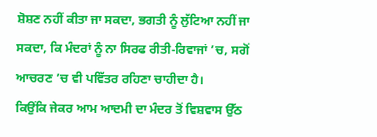ਸ਼ੋਸ਼ਣ ਨਹੀਂ ਕੀਤਾ ਜਾ ਸਕਦਾ, ਭਗਤੀ ਨੂੰ ਲੁੱਟਿਆ ਨਹੀਂ ਜਾ ਸਕਦਾ, ਕਿ ਮੰਦਰਾਂ ਨੂੰ ਨਾ ਸਿਰਫ ਰੀਤੀ-ਰਿਵਾਜਾਂ ’ਚ, ਸਗੋਂ ਆਚਰਣ ’ਚ ਵੀ ਪਵਿੱਤਰ ਰਹਿਣਾ ਚਾਹੀਦਾ ਹੈ।
ਕਿਉਂਕਿ ਜੇਕਰ ਆਮ ਆਦਮੀ ਦਾ ਮੰਦਰ ਤੋਂ ਵਿਸ਼ਵਾਸ ਉੱਠ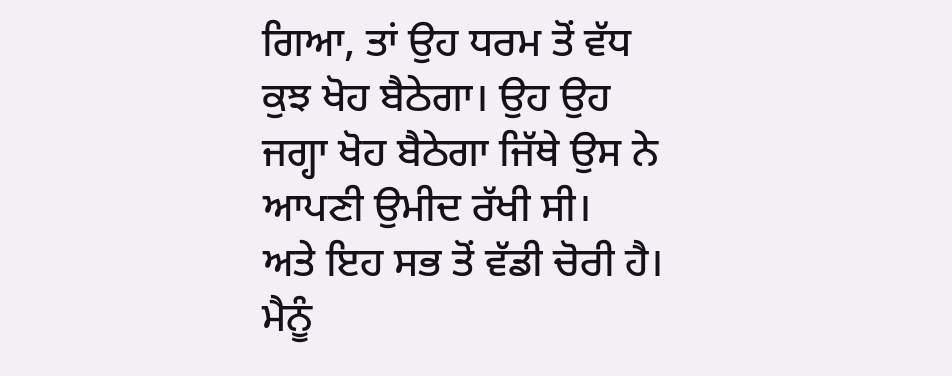ਗਿਆ, ਤਾਂ ਉਹ ਧਰਮ ਤੋਂ ਵੱਧ ਕੁਝ ਖੋਹ ਬੈਠੇਗਾ। ਉਹ ਉਹ ਜਗ੍ਹਾ ਖੋਹ ਬੈਠੇਗਾ ਜਿੱਥੇ ਉਸ ਨੇ ਆਪਣੀ ਉਮੀਦ ਰੱਖੀ ਸੀ।
ਅਤੇ ਇਹ ਸਭ ਤੋਂ ਵੱਡੀ ਚੋਰੀ ਹੈ। ਮੈਨੂੰ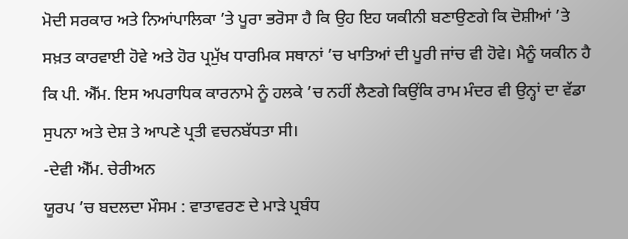ਮੋਦੀ ਸਰਕਾਰ ਅਤੇ ਨਿਆਂਪਾਲਿਕਾ ’ਤੇ ਪੂਰਾ ਭਰੋਸਾ ਹੈ ਕਿ ਉਹ ਇਹ ਯਕੀਨੀ ਬਣਾਉਣਗੇ ਕਿ ਦੋਸ਼ੀਆਂ ’ਤੇ ਸਖ਼ਤ ਕਾਰਵਾਈ ਹੋਵੇ ਅਤੇ ਹੋਰ ਪ੍ਰਮੁੱਖ ਧਾਰਮਿਕ ਸਥਾਨਾਂ ’ਚ ਖਾਤਿਆਂ ਦੀ ਪੂਰੀ ਜਾਂਚ ਵੀ ਹੋਵੇ। ਮੈਨੂੰ ਯਕੀਨ ਹੈ ਕਿ ਪੀ. ਐੱਮ. ਇਸ ਅਪਰਾਧਿਕ ਕਾਰਨਾਮੇ ਨੂੰ ਹਲਕੇ ’ਚ ਨਹੀਂ ਲੈਣਗੇ ਕਿਉਂਕਿ ਰਾਮ ਮੰਦਰ ਵੀ ਉਨ੍ਹਾਂ ਦਾ ਵੱਡਾ ਸੁਪਨਾ ਅਤੇ ਦੇਸ਼ ਤੇ ਆਪਣੇ ਪ੍ਰਤੀ ਵਚਨਬੱਧਤਾ ਸੀ।
-ਦੇਵੀ ਐੱਮ. ਚੇਰੀਅਨ
ਯੂਰਪ ’ਚ ਬਦਲਦਾ ਮੌਸਮ : ਵਾਤਾਵਰਣ ਦੇ ਮਾੜੇ ਪ੍ਰਬੰਧ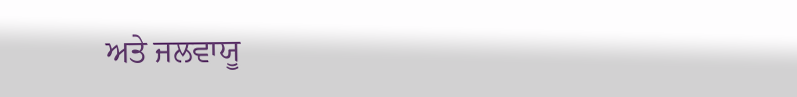ਅਤੇ ਜਲਵਾਯੂ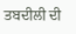ਤਬਦੀਲੀ ਦੀ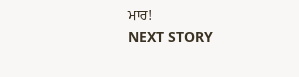ਮਾਰ!
NEXT STORY